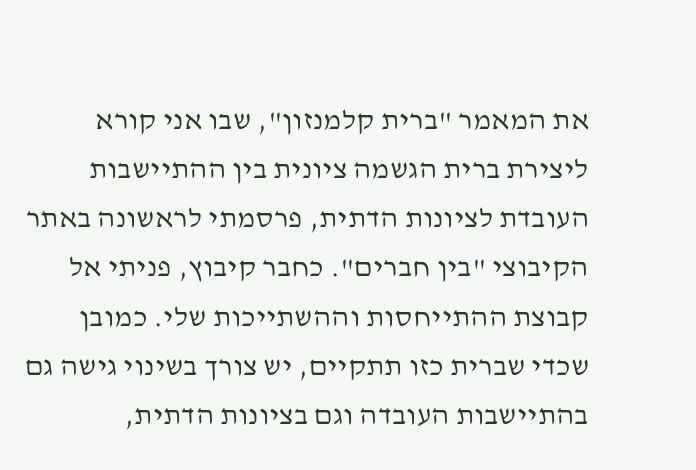את המאמר "ברית קלמנזון", שבו אני קורא ליצירת ברית הגשמה ציונית בין ההתיישבות העובדת לציונות הדתית, פרסמתי לראשונה באתר הקיבוצי "בין חברים". כחבר קיבוץ, פניתי אל קבוצת ההתייחסות וההשתייכות שלי. כמובן שכדי שברית כזו תתקיים, יש צורך בשינוי גישה גם בהתיישבות העובדה וגם בציונות הדתית,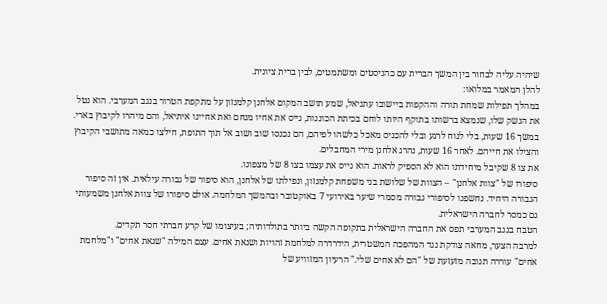שיהיה עליה לבחור בין המשך הברית עם כהניסטים ומשתמטים, לבין ברית ציונית.
להלן המאמר במלואו:
במהלך תפילות שמחת תורה וההקפות ביישובו עתניאל, שמע תושב המקום אלחנן קלמנזון על מתקפת הטרור בנגב המערבי. הוא נטל את הנשק שלו, שנמצא ברשותו בתוקף היותו לוחם בכיתת הכוננות, גייס את אחיו מנחם ואת אחיינו איתיאל, והם מיהרו לקיבוץ בארי. במשך 16 שעות, בלי לנוח לרגע ובלי להכניס מאכל כלשהו לפיהם, הם נכנסו שוב ושוב אל תוך התופת, חילצו כמאה מתושבי הקיבוץ והצילו את חייהם. לאחר 16 שעות, נהרג אלחנן מירי המחבלים.
את צו 8 שקיבל מיחידתו הוא לא הספיק לראות. הוא גייס את עצמו בצו 8 של מצפונו.
סיפורו של "צוות אלחנן" – הצוות של שלושת בני משפחת קלמנזון, ונפילתו של אלחנן, הוא סיפור של גבורה עילאית. אין זה סיפור הגבורה היחיד. נחשפנו לסיפורי גבורה מסמרי שיער באירועי 7 באוקטובר ובהמשך המלחמה. אולם סיפורו של צוות אלחנן משמעותי גם כמסר לחברה הישראלית.
הטבח בנגב המערבי תפס את החברה הישראלית בתקופה הקשה ביותר בתולדותיה; בעיצומו של קרע חברתי חסר תקדים.
למרבה הצער, מחאה צודקת נגד המהפכה המשטרית, הידרדרה למלחמת זהויות ושנאת אחים. עצם המילה "שנאת אחים" ו"מלחמת אחים" עוררה תגובה מזעזעת של "הם לא אחים שלי." הרעיון המזוויע של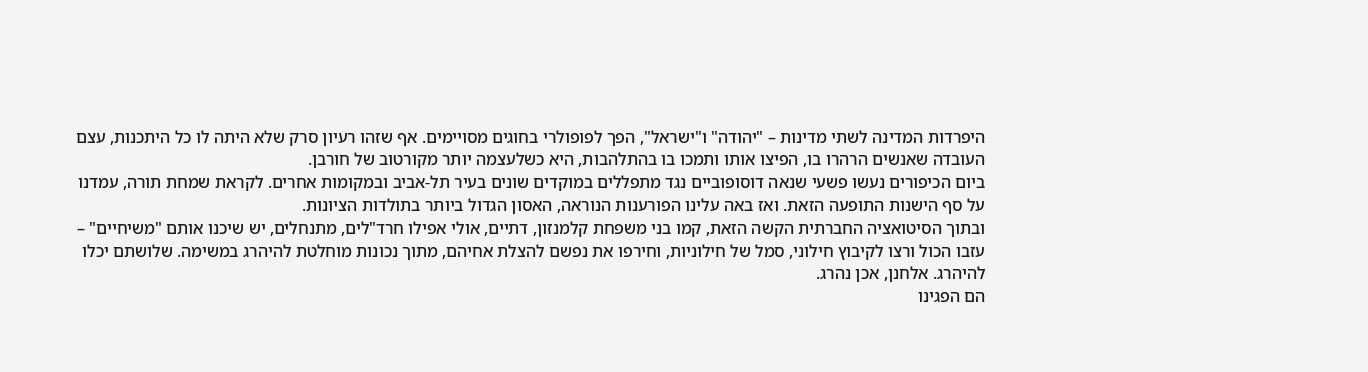היפרדות המדינה לשתי מדינות – "יהודה" ו"ישראל", הפך לפופולרי בחוגים מסויימים. אף שזהו רעיון סרק שלא היתה לו כל היתכנות, עצם העובדה שאנשים הרהרו בו, הפיצו אותו ותמכו בו בהתלהבות, היא כשלעצמה יותר מקורטוב של חורבן.
ביום הכיפורים נעשו פשעי שנאה דוסופוביים נגד מתפללים במוקדים שונים בעיר תל-אביב ובמקומות אחרים. לקראת שמחת תורה, עמדנו על סף הישנות התופעה הזאת. ואז באה עלינו הפורענות הנוראה, האסון הגדול ביותר בתולדות הציונות.
ובתוך הסיטואציה החברתית הקשה הזאת, קמו בני משפחת קלמנזון, דתיים, אולי אפילו חרד"לים, מתנחלים, יש שיכנו אותם "משיחיים" – עזבו הכול ורצו לקיבוץ חילוני, סמל של חילוניות, וחירפו את נפשם להצלת אחיהם, מתוך נכונות מוחלטת להיהרג במשימה. שלושתם יכלו להיהרג. אלחנן, אכן נהרג.
הם הפגינו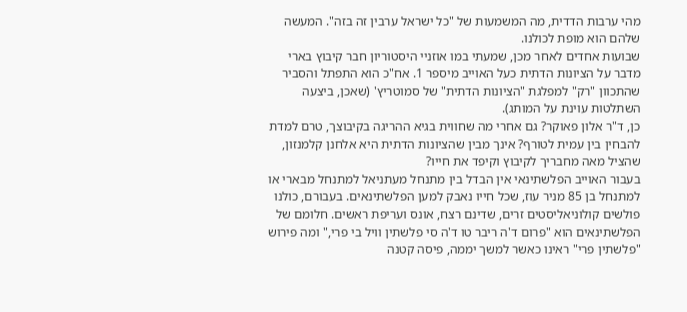מהי ערבות הדדית, מה המשמעות של "כל ישראל ערבין זה בזה". המעשה שלהם הוא מופת לכולנו.
שבועות אחדים לאחר מכן, שמעתי במו אוזניי היסטוריון חבר קיבוץ בארי מדבר על הציונות הדתית כעל האוייב מיספר 1. אח"כ הוא התפתל והסביר שהתכוון "רק" למפלגת "הציונות הדתית" של סמוטריץ' (שאכן, ביצעה השתלטות עוינת על המותג).
כן, ד"ר אלון פאוקר? גם אחרי מה שחווית בגיא ההריגה בקיבוצך, טרם למדת להבחין בין עמית לטורף? אינך מבין שהציונות הדתית היא אלחנן קלמנזון, שהציל מאה מחבריך לקיבוץ וקיפד את חייו?
בעבור האוייב הפלשתינאי אין הבדל בין מתנחל מעתניאל למתנחל מבארי או למתנחל בן 85 מניר עוז, שכל חייו נאבק למען הפלשתינאים. בעבורם, כולנו פולשים קולוניאליסטים זרים, שדינם רצח, אונס ועריפת ראשים. חלומם של הפלשתינאים הוא "פרום ד'ה ריבר טו ד'ה סי פלשתין וויל בי פרי," ומה פירוש "פלשתין פרי" ראינו כאשר למשך יממה, פיסה קטנה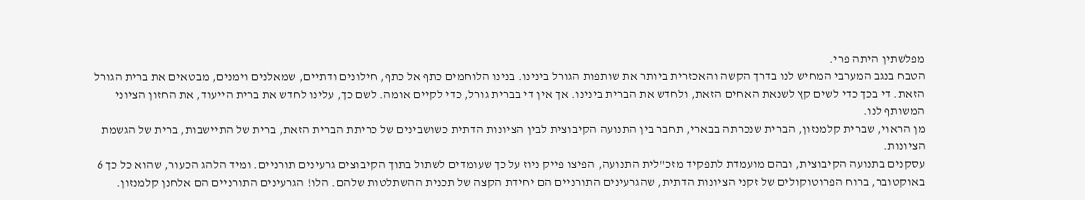מפלשתין היתה פרי.
הטבח בנגב המערבי המחיש לנו בדרך הקשה והאכזרית ביותר את שותפות הגורל בינינו. בנינו הלוחמים כתף אל כתף, חילונים ודתיים, שמאלנים וימנים, מבטאים את ברית הגורל הזאת. די בכך כדי לשים קץ לשנאת האחים הזאת, ולחדש את הברית בינינו. אך אין די בברית גורל, כדי לקיים אומה. לשם כך, עלינו לחדש את ברית הייעוד, את החזון הציוני המשותף לנו.
מן הראוי, שברית קלמנזון, הברית שנכרתה בבארי, תחבר בין התנועה הקיבוצית לבין הציונות הדתית כשושבינים של כריתת הברית הזאת, ברית של התיישבות, ברית של הגשמת הציונות.
עסקנים בתנועה הקיבוצית, ובהם מועמדת לתפקיד מזכ"לית התנועה, הפיצו פייק ניוז על כך שעומדים לשתול בתוך הקיבוצים גרעינים תורניים. ומיד הלהג הכעור, שהוא כל כך 6 באוקטובר, ברוח הפרוטוקולים של זקני הציונות הדתית, שהגרעינים התורניים הם יחידת הקצה של תכנית ההשתלטות שלהם. הלו! הגרעינים התורניים הם אלחנן קלמנזון.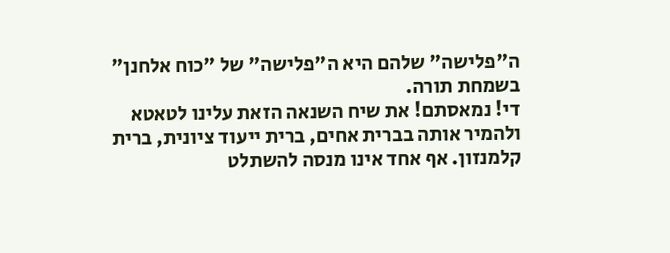ה"פלישה" שלהם היא ה"פלישה" של "כוח אלחנן" בשמחת תורה.
די! נמאסתם! את שיח השנאה הזאת עלינו לטאטא ולהמיר אותה בברית אחים, ברית ייעוד ציונית, ברית קלמנזון. אף אחד אינו מנסה להשתלט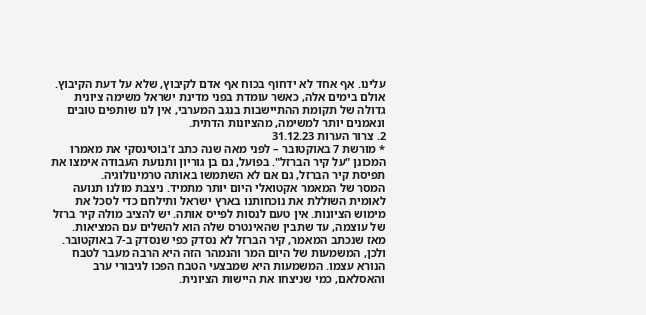עלינו. אף אחד לא ידחוף בכוח אף אדם לקיבוץ, שלא על דעת הקיבוץ. אולם בימים אלה, כאשר עומדת בפני מדינת ישראל משימה ציונית גדולה של תקומת ההתיישבות בנגב המערבי, אין לנו שותפים טובים ונאמנים יותר למשימה, מהציונות הדתית.
2. צרור הערות 31.12.23
* מורשת 7 באוקטובר – לפני מאה שנה כתב ז'בוטינסקי את מאמרו המכונן "על קיר הברזל". בפועל, גם בן גוריון ותנועת העבודה אימצו את תפיסת קיר הברזל, גם אם לא השתמשו באותה טרמינולוגיה.
המסר של המאמר אקטואלי היום יותר מתמיד. ניצבת מולנו תנועה לאומית השוללת את נוכחותנו בארץ ישראל ותילחם כדי לסכל את מימוש הציונות. אין טעם לנסות לפייס אותה. יש להציב מולה קיר ברזל של עוצמה, עד שתבין שהאינטרס שלה הוא להשלים עם המציאות.
מאז שנכתב המאמר, קיר הברזל לא נסדק כפי שנסדק ב-7 באוקטובר. ולכן, המשמעות של היום המר והנמהר הזה היא הרבה מעבר לטבח הנורא עצמו. המשמעות היא שמבצעי הטבח הפכו לגיבורי ערב והאסלאם, כמי שניצחו את היישות הציונית.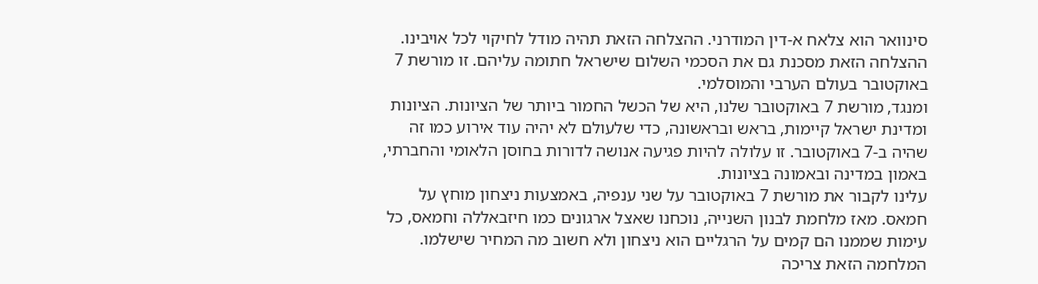סינוואר הוא צלאח א-דין המודרני. ההצלחה הזאת תהיה מודל לחיקוי לכל אויבינו. ההצלחה הזאת מסכנת גם את הסכמי השלום שישראל חתומה עליהם. זו מורשת 7 באוקטובר בעולם הערבי והמוסלמי.
ומנגד, מורשת 7 באוקטובר שלנו, היא של הכשל החמור ביותר של הציונות. הציונות ומדינת ישראל קיימות, בראש ובראשונה, כדי שלעולם לא יהיה עוד אירוע כמו זה שהיה ב-7 באוקטובר. זו עלולה להיות פגיעה אנושה לדורות בחוסן הלאומי והחברתי, באמון במדינה ובאמונה בציונות.
עלינו לקבור את מורשת 7 באוקטובר על שני ענפיה, באמצעות ניצחון מוחץ על חמאס. מאז מלחמת לבנון השנייה, נוכחנו שאצל ארגונים כמו חיזבאללה וחמאס, כל עימות שממנו הם קמים על הרגליים הוא ניצחון ולא חשוב מה המחיר שישלמו. המלחמה הזאת צריכה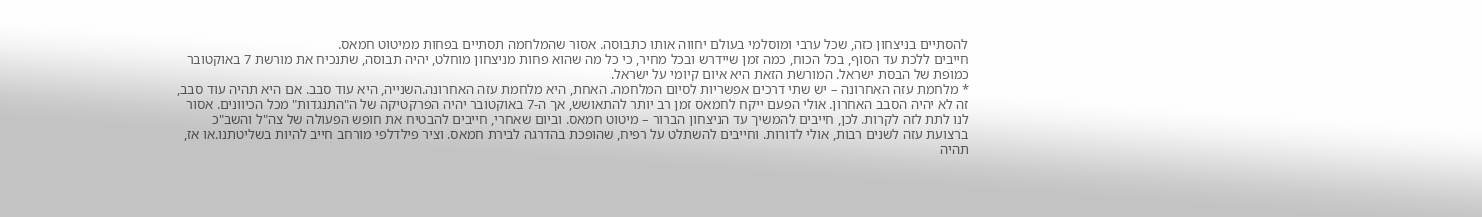להסתיים בניצחון כזה, שכל ערבי ומוסלמי בעולם יחווה אותו כתבוסה. אסור שהמלחמה תסתיים בפחות ממיטוט חמאס.
חייבים ללכת עד הסוף, בכל הכוח, כמה זמן שיידרש ובכל מחיר, כי כל מה שהוא פחות מניצחון מוחלט, יהיה תבוסה, שתנכיח את מורשת 7 באוקטובר כמופת של הבסת ישראל. המורשת הזאת היא איום קיומי על ישראל.
* מלחמת עזה האחרונה – יש שתי דרכים אפשריות לסיום המלחמה. האחת, היא מלחמת עזה האחרונה.השנייה, היא עוד סבב. אם היא תהיה עוד סבב, זה לא יהיה הסבב האחרון. אולי הפעם ייקח לחמאס זמן רב יותר להתאושש, אך ה-7 באוקטובר יהיה הפרקטיקה של ה"התנגדות" מכל הכיוונים. אסור לנו לתת לזה לקרות. לכן, חייבים להמשיך עד הניצחון הברור – מיטוט חמאס. וביום שאחרי, חייבים להבטיח את חופש הפעולה של צה"ל והשב"כ ברצועת עזה לשנים רבות, אולי לדורות. וחייבים להשתלט על רפיח, שהופכת בהדרגה לבירת חמאס. וציר פילדלפי מורחב חייב להיות בשליטתנו.או אז, תהיה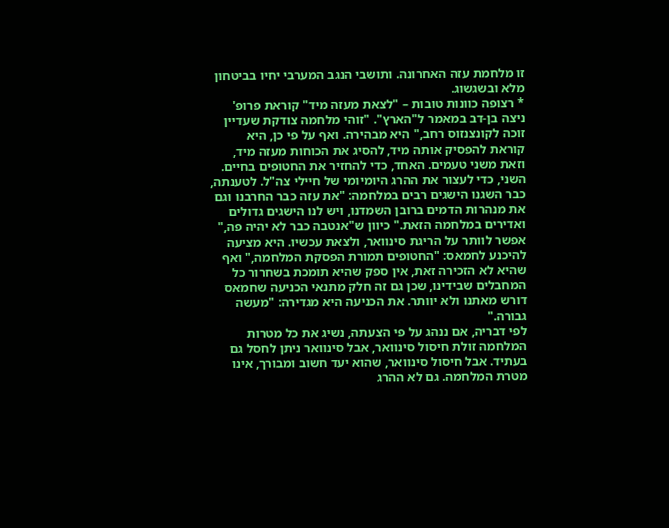זו מלחמת עזה האחרונה. ותושבי הנגב המערבי יחיו בביטחון מלא ובשגשוג.
* רצופה כוונות טובות – "לצאת מעזה מיד" קוראת פרופ' ניצה בן-דב במאמר ל"הארץ". "זוהי מלחמה צודקת שעדיין זוכה לקונצנזוס רחב," היא מבהירה. ואף על פי כן, היא קוראת להפסיק אותה מיד, להסיג את הכוחות מעזה מיד, וזאת משני טעמים. האחד, כדי להחזיר את החטופים בחיים. השני, כדי לעצור את ההרג היומיומי של חיילי צה"ל. לטענתה, כבר השגנו הישגים רבים במלחמה: "את עזה כבר החרבנו וגם את מנהרות הדמים ברובן השמדנו, ויש לנו הישגים גדולים ואדירים במלחמה הזאת." כיוון ש"אנטבה כבר לא יהיה פה," אפשר לוותר על הריגת סינוואר, ולצאת עכשיו. היא מציעה להיכנע לחמאס: "החטופים תמורת הפסקת המלחמה," ואף שהיא לא הזכירה זאת, אין ספק שהיא תומכת בשחרור כל המחבלים שבידינו, שכן גם זה חלק מתנאי הכניעה שחמאס דורש מאתנו ולא יוותר. את הכניעה היא מגדירה: "מעשה גבורה."
לפי דבריה, אם ננהג על פי הצעתה, נשיג את כל מטרות המלחמה זולת חיסול סינוואר, אבל סינוואר ניתן לחסל גם בעתיד. אבל חיסול סינוואר, שהוא יעד חשוב ומבורך, אינו מטרת המלחמה. גם לא ההרג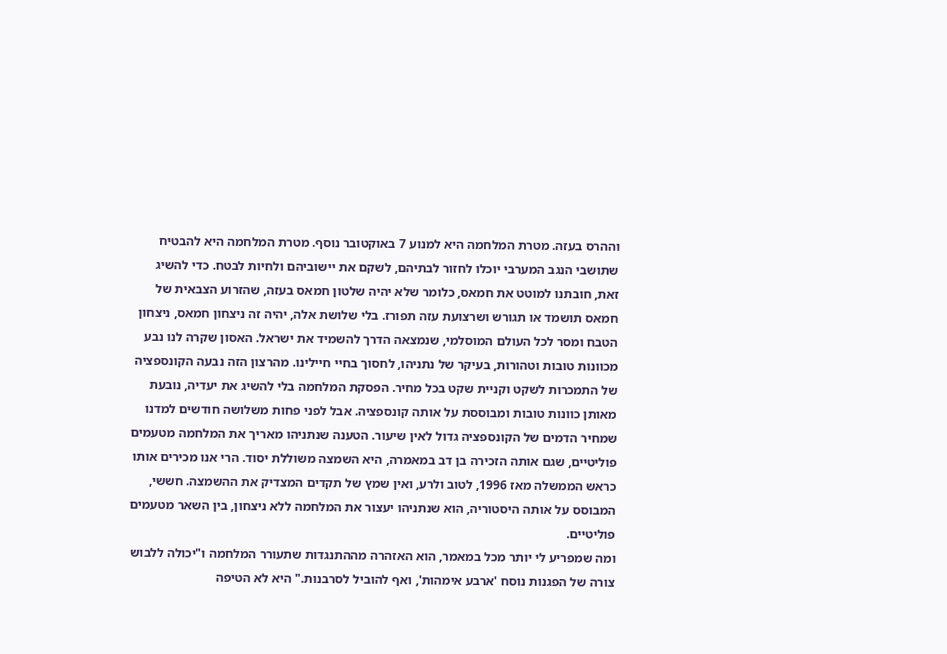וההרס בעזה. מטרת המלחמה היא למנוע 7 באוקטובר נוסף. מטרת המלחמה היא להבטיח שתושבי הנגב המערבי יוכלו לחזור לבתיהם, לשקם את יישוביהם ולחיות לבטח. כדי להשיג זאת, חובתנו למוטט את חמאס, כלומר שלא יהיה שלטון חמאס בעזה, שהזרוע הצבאית של חמאס תושמד או תגורש ושרצועת עזה תפורז. בלי שלושת אלה, יהיה זה ניצחון חמאס, ניצחון הטבח ומסר לכל העולם המוסלמי, שנמצאה הדרך להשמיד את ישראל. האסון שקרה לנו נבע מכוונות טובות וטהורות, בעיקר של נתניהו, לחסוך בחיי חיילינו. מהרצון הזה נבעה הקונספציה של התמכרות לשקט וקניית שקט בכל מחיר. הפסקת המלחמה בלי להשיג את יעדיה, נובעת מאותן כוונות טובות ומבוססת על אותה קונספציה. אבל לפני פחות משלושה חודשים למדנו שמחיר הדמים של הקונספציה גדול לאין שיעור. הטענה שנתניהו מאריך את המלחמה מטעמים פוליטיים, שגם אותה הזכירה בן דב במאמרה, היא השמצה משוללת יסוד. הרי אנו מכירים אותו כראש הממשלה מאז 1996, לטוב ולרע, ואין שמץ של תקדים המצדיק את ההשמצה. חששי, המבוסס על אותה היסטוריה, הוא שנתניהו יעצור את המלחמה ללא ניצחון, בין השאר מטעמים פוליטיים.
ומה שמפריע לי יותר מכל במאמר, הוא האזהרה מההתנגדות שתעורר המלחמה ו"יכולה ללבוש צורה של הפגנות נוסח 'ארבע אימהות', ואף להוביל לסרבנות." היא לא הטיפה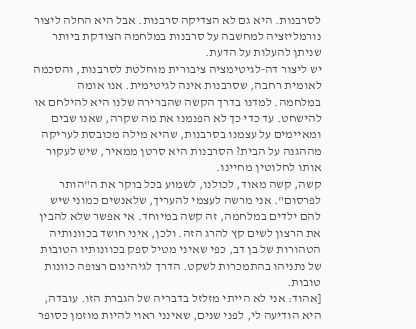לסרבנות. היא גם לא הצדיקה סרבנות. אבל היא החלה ליצור נורמליזציה למחשבה על סרבנות במלחמה הצודקת ביותר שניתן להעלות על הדעת.
יש ליצור דה-לגיטימציה ציבורית מוחלטת לסרבנות, והסכמה לאומית רחבה, שסרבנות אינה לגיטימית. אנו אומה במלחמה. למדנו בדרך הקשה שהברירה שלנו היא להילחם או להישחט. עד כדי כך לא הפנמנו את מה שקרה, שאנו שבים ומאיימים על עצמנו בסרבנות, שהיא מילה מכובסת לעריקה מההגנה על הבית? הסרבנות היא סרטן ממאיר, שיש לעקור אותו לחלוטין מחיינו.
קשה, קשה מאוד, לכולנו, לשמוע בכל בוקר את ה"הותר לפרסום". אני מרשה לעצמי להעריך, שלאנשים כמוני שיש להם ילדים במלחמה, זה קשה במיוחד. אי אפשר שלא להבין את הרצון לשים קץ להרג הזה. ולכן, איני חושד בכוונותיה הטהורות של בן דב, כפי שאיני מטיל ספק בכוונותיו הטובות של נתניהו בהתמכרות לשקט. הדרך לגיהינום רצופה כוונות טובות.
[אהוד: אני לא הייתי מזלזל בדבריה של הגברת הזו. עובדה, היא הודיעה לי, לפני שנים, שאינני ראוי להיות מוזמן כסופר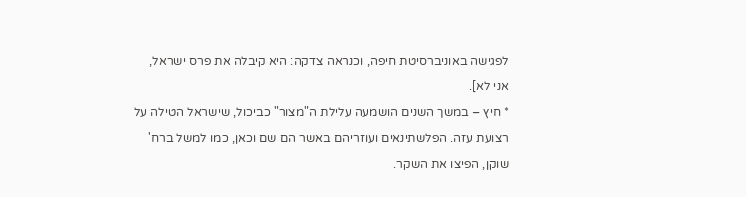לפגישה באוניברסיטת חיפה, וכנראה צדקה: היא קיבלה את פרס ישראל, אני לא].
* חיץ – במשך השנים הושמעה עלילת ה"מצור" כביכול, שישראל הטילה על רצועת עזה. הפלשתינאים ועוזריהם באשר הם שם וכאן, כמו למשל ברח' שוקן, הפיצו את השקר.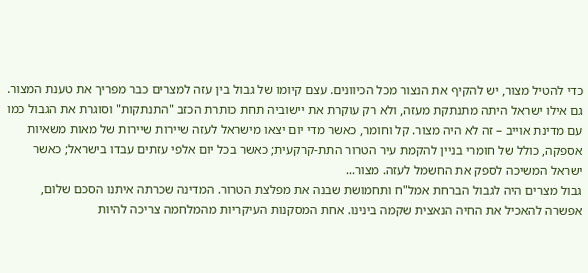כדי להטיל מצור, יש להקיף את הנצור מכל הכיוונים. עצם קיומו של גבול בין עזה למצרים כבר מפריך את טענת המצור. גם אילו ישראל היתה מתנתקת מעזה, ולא רק עוקרת את יישוביה תחת כותרת הכזב "התנתקות" וסוגרת את הגבול כמו עם מדינת אוייב – זה לא היה מצור. קל וחומר, כאשר מדי יום יצאו מישראל לעזה שיירות שיירות של מאות משאיות אספקה, כולל של חומרי בניין להקמת עיר הטרור התת-קרקעית; כאשר בכל יום אלפי עזתים עבדו בישראל; כאשר ישראל המשיכה לספק את החשמל לעזה. מצור...
גבול מצרים היה לגבול הברחת אמל"ח ותחמושת שבנה את מפלצת הטרור. המדינה שכרתה איתנו הסכם שלום, אפשרה להאכיל את החיה הנאצית שקמה בינינו. אחת המסקנות העיקריות מהמלחמה צריכה להיות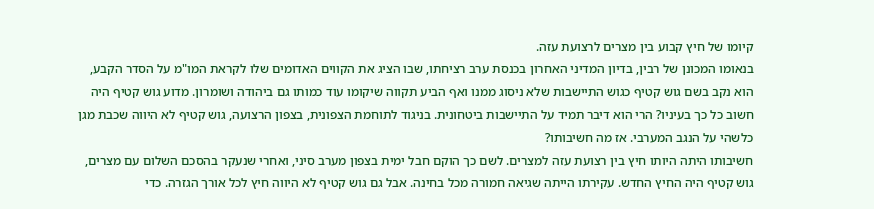קיומו של חיץ קבוע בין מצרים לרצועת עזה.
בנאומו המכונן של רבין, בדיון המדיני האחרון בכנסת ערב רציחתו, שבו הציג את הקווים האדומים שלו לקראת המו"מ על הסדר הקבע, הוא נקב בשם גוש קטיף כגוש התיישבות שלא ניסוג ממנו ואף הביע תקווה שיקומו עוד כמותו גם ביהודה ושומרון. מדוע גוש קטיף היה חשוב כל כך בעיניו? הרי הוא דיבר תמיד על התיישבות ביטחונית. בניגוד לתוחמת הצפונית, בצפון הרצועה, גוש קטיף לא היווה שכבת מגן כלשהי על הנגב המערבי. אז מה חשיבותו?
חשיבותו היתה היותו חיץ בין רצועת עזה למצרים. לשם כך הוקם חבל ימית בצפון מערב סיני, ואחרי שנעקר בהסכם השלום עם מצרים, גוש קטיף היה החיץ החדש. עקירתו הייתה שגיאה חמורה מכל בחינה. אבל גם גוש קטיף לא היווה חיץ לכל אורך הגזרה. כדי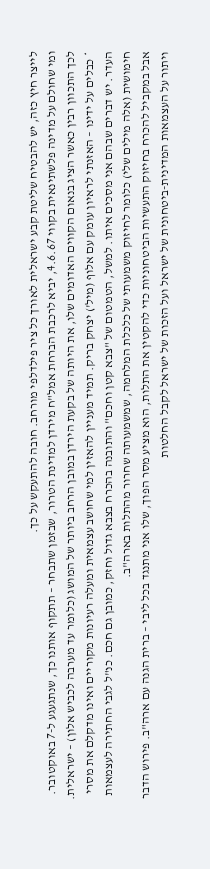לייצר חיץ כזה, יש להבטיח שליטת קבע ישראלית לאורך כל ציר פילדלפי מורחב. חובה להתעקש על כך.
ומי שחולם על מדינה פלשתינאית בקווי 4.6.67, יביא לרכבת הברחת אמל"ח מירדן למדינת הטרור, שבזמן שתבחר – תתקוף אותנו כך, שנתגעגע ל-7 באוקטובר. לכך התכוון רבין כאשר הציג בנאום הקווים האדומים שלו, את היותה של בקעת הירדן במובן הרחב ביותר של המושג (כלומר עד מערבה לכביש אלון) – ישראלית.
* כבלים על ידינו – האזנתי לראיון עומק עם אלוף (מיל') יצחק בריק. תמיד מעניין להאזין למי שחושב עצמאית ומעלה רעיונות מקוריים ואינו מדקלם את מסרי העדר. יש דברים שבהם אני מסכים איתו. למשל, הטמטום של "צבא קטן וחכם" והתובנה בהכרח בצבא גדול וחזק, כמובן גם חכם. כנ"ל לגבי החתירה לעצמאות חימושית (אלה מילים שלי) כלומר לחיזוק משמעותי של כלכלת המלחמה, שמשמעותה שחרור מהתלות בארה"ב.
אבל במקביל להכרח בחיזוק התעשיות הביטחוניות כדי להקטין את התלות, הוא מציע מסר הפוך, שלו אני מתנגד בכל ליבי – ברית הגנה עם ארה"ב. פירוש הדבר ויתור על העצמאות המדינית-ביטחונית של ישראל ועל הזכות של ישראל לקבל החלטות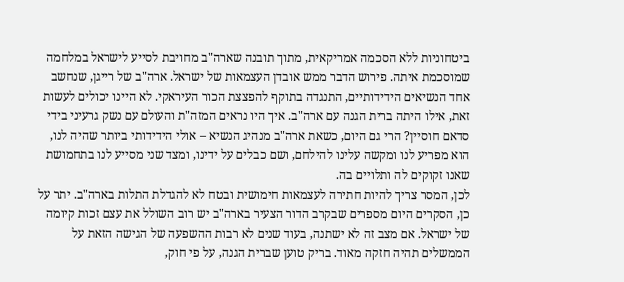ביטחוניות ללא הסכמה אמריקאית, מתוך תובנה שארה"ב מחויבת לסייע לישראל במלחמה שמוסכמת איתה. פירוש הדבר ממש אובדן העצמאות של ישראל. ארה"ב של רייגן, שנחשב אחד הנשיאים הידידותיים, התנגדה בתוקף להפצצת הכור העיראקי. לא היינו יכולים לעשות זאת, אילו היתה ברית הגנה עם ארה"ב. איך היו נראים המזה"ת והעולם עם נשק גרעיני בידי סדאם חוסיין? הרי גם היום, כשאת ארה"ב מנהיג הנשיא – אולי הידידותי ביותר שהיה לנו, הוא מפריע לנו ומקשה עלינו להילחם, ושם כבלים על ידינו, ומצד שני מסייע לנו בתחמושת שאנו זקוקים לה ותלויים בה.
לכן, המסר צריך להיות חתירה לעצמאות חימושית ובטח לא להגדלת התלות בארה"ב. יתר על כן, הסקרים היום מספרים שבקרב הדור הצעיר בארה"ב יש רוב השולל את עצם זכות קיומה של ישראל. אם מצב זה לא ישתנה, בעוד שנים לא רבות ההשפעה של הגישה הזאת על הממשלים תהיה חזקה מאוד. בריק טוען שברית הגנה, על פי חוק,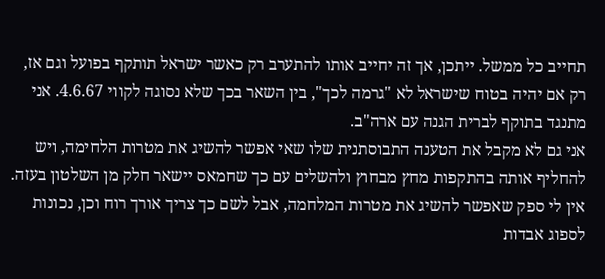תחייב כל ממשל. ייתכן, אך זה יחייב אותו להתערב רק כאשר ישראל תותקף בפועל וגם אז, רק אם יהיה בטוח שישראל לא "גרמה לכך", בין השאר בכך שלא נסוגה לקווי 4.6.67. אני מתנגד בתוקף לברית הגנה עם ארה"ב.
אני גם לא מקבל את הטענה התבוסתנית שלו שאי אפשר להשיג את מטרות הלחימה, ויש להחליף אותה בהתקפות מחץ מבחוץ ולהשלים עם כך שחמאס יישאר חלק מן השלטון בעזה. אין לי ספק שאפשר להשיג את מטרות המלחמה, אבל לשם כך צריך אורך רוח וכן, נכונות לספוג אבדות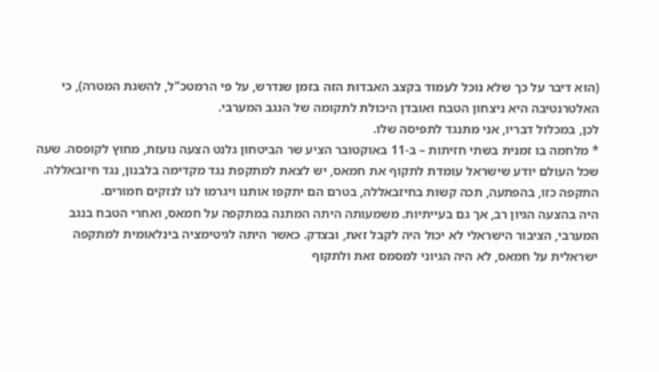(הוא דיבר על כך שלא נוכל לעמוד בקצב האבדות הזה בזמן שנדרש, על פי הרמטכ"ל, להשגת המטרה), כי האלטרנטיבה היא ניצחון הטבח ואובדן היכולת לתקומה של הנגב המערבי.
לכן, במכלול דבריו, אני מתנגד לתפיסה שלו.
* מלחמה בו זמנית בשתי חזיתות – ב-11 באוקטובר הציע שר הביטחון גלנט הצעה נועזת, מחוץ לקופסה. שעה שכל העולם יודע שישראל עומדת לתקוף את חמאס, יש לצאת למתקפת נגד מקדימה בלבנון, נגד חיזבאללה. התקפה כזו, בהפתעה, תכה קשות בחיזבאללה, בטרם הם יתקפו אותנו ויגרמו לנו לנזקים חמורים.
היה בהצעה הגיון רב, אך גם בעייתיות. משמעותה היתה המתנה במתקפה על חמאס, ואחרי הטבח בנגב המערבי, הציבור הישראלי לא יכול היה לקבל זאת, ובצדק. כאשר היתה לגיטימציה בינלאומית למתקפה ישראלית על חמאס, לא היה הגיוני למסמס זאת ולתקוף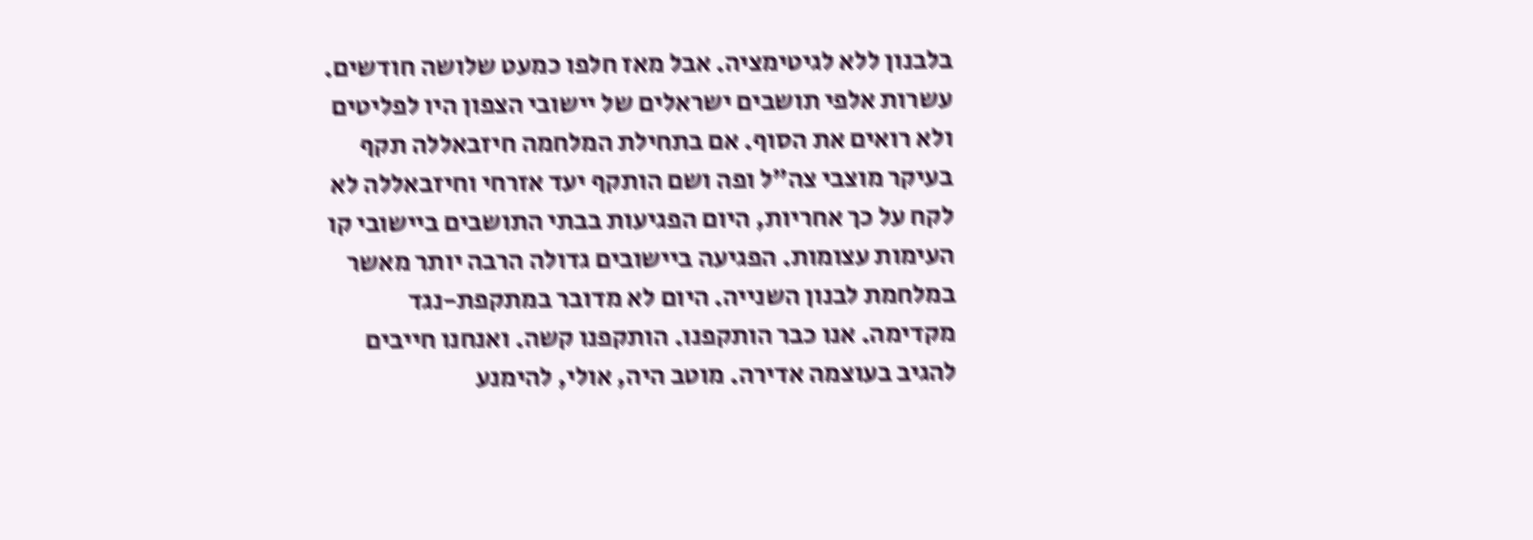בלבנון ללא לגיטימציה. אבל מאז חלפו כמעט שלושה חודשים. עשרות אלפי תושבים ישראלים של יישובי הצפון היו לפליטים ולא רואים את הסוף. אם בתחילת המלחמה חיזבאללה תקף בעיקר מוצבי צה"ל ופה ושם הותקף יעד אזרחי וחיזבאללה לא לקח על כך אחריות, היום הפגיעות בבתי התושבים ביישובי קו העימות עצומות. הפגיעה ביישובים גדולה הרבה יותר מאשר במלחמת לבנון השנייה. היום לא מדובר במתקפת-נגד מקדימה. אנו כבר הותקפנו. הותקפנו קשה. ואנחנו חייבים להגיב בעוצמה אדירה. מוטב היה, אולי, להימנע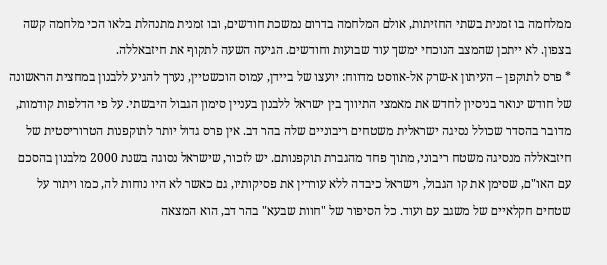ממלחמה בו זמנית בשתי החזיתות, אולם המלחמה בדרום נמשכת חודשים, ובו זמנית מתנהלת בלאו הכי מלחמה קשה בצפון. לא ייתכן שהמצב הנוכחי ימשך עוד שבועות וחודשים. הגיעה השעה לתקוף את חיזבאללה.
* פרס לתוקפן – העיתון א-שרק אל-אווסט מדווח: יועצו של ביידן, עמוס הוכשטיין, נערך להגיע ללבנון במחצית הראשונה של חודש ינואר בניסיון לחדש את מאמצי התיווך בין ישראל ללבנון בעניין סימון הגבול היבשתי. על פי הדלפות קודמות, מדובר בהסדר שכולל נסיגה ישראלית משטחים ריבוניים שלה בהר דב. אין פרס גדול יותר לתוקפנות הטרוריסטית של חיזבאללה מנסיגה משטח ריבוני, מתוך פחד מהגברת תוקפנותם. יש לזכור, שישראל נסוגה בשנת 2000 מלבנון בהסכם עם האו"ם, שסימן את קו הגבול, וישראל כיבדה ללא עוררין את פסיקותיו, גם כאשר לא היו נוחות לה, כמו ויתור על שטחים חקלאיים של משגב עם ועוד. כל הסיפור של "חוות שבעא" בהר דב, הוא המצאה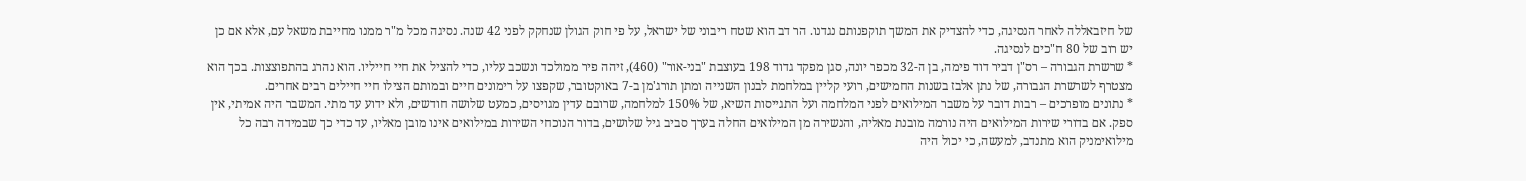של חיזבאללה לאחר הנסיגה, כדי להצדיק את המשך תוקפנותם נגדנו. הר דב הוא שטח ריבוני של ישראל, על פי חוק הגולן שנחקק לפני 42 שנה. נסיגה מכל מ"ר ממנו מחייבת משאל עם, אלא אם כן יש רוב של 80 ח"כים לנסיגה.
* שרשרת הגבורה – רס"ן דביר דוד פימה, בן ה-32 מכפר יונה, סגן מפקד גדוד 198 בעוצבת "בני-אור" (460), זיהה פיר ממולכד ונשכב עליו, כדי להציל את חיי חייליו. הוא נהרג בהתפוצצות. בכך הוא מצטרף לשרשרת הגבורה, של נתן אלבז בשנות החמישים, רועי קליין במלחמת לבנון השנייה ומתן תורג'מן ב-7 באוקטובר, שקפצו על רימונים חיים ובמותם הצילו חיי חיילים רבים אחרים.
* נתונים מופרכים – רבות דובר על משבר המילואים לפני המלחמה ועל התגייסות השיא, של 150% למלחמה, שרובם עדין מגויסים, כמעט שלושה חודשים, ולא ידוע עד מתי. המשבר היה אמיתי, אין ספק. אם בדורי שירות המילואים היה נורמה מובנת מאליה, והנשירה מן המילואים החלה בערך סביב גיל שלושים, בדור הנוכחי השירות במילואים אינו מובן מאליו, עד כדי כך שבמידה רבה כל מילואימניק הוא מתנדב, למעשה, כי יכול היה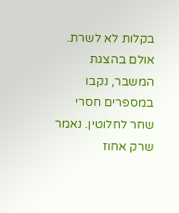בקלות לא לשרת.
אולם בהצגת המשבר, נקבו במספרים חסרי שחר לחלוטין. נאמר שרק אחוז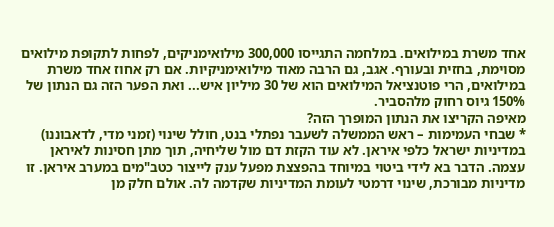אחד משרת במילואים. במלחמה התגייסו 300,000 מילואימניקים, לפחות לתקופת מילואים מסוימת, בחזית ובעורף. אגב, גם הרבה מאוד מילואימניקיות. אם רק אחוז אחד משרת במילואים, הרי פוטנציאל המילואים הוא של 30 מיליון איש... ואת הפער הזה גם הנתון של 150% גיוס רחוק מלהסביר.
מאיפה הקריצו את הנתון המופרך הזה?
* שבחי העמימות – ראש הממשלה לשעבר נפתלי בנט, חולל שינוי (זמני מדי, לדאבוננו) במדיניות ישראל כלפי איראן. לא עוד הקזת דם מול שליחיה, תוך מתן חסינות לאיראן עצמה. הדבר בא לידי ביטוי במיוחד בהפצצת מפעל ענק לייצור כטב"מים במערב איראן. זו מדיניות מבורכת, שינוי דרמטי לעומת המדיניות שקדמה לה. אולם חלק מן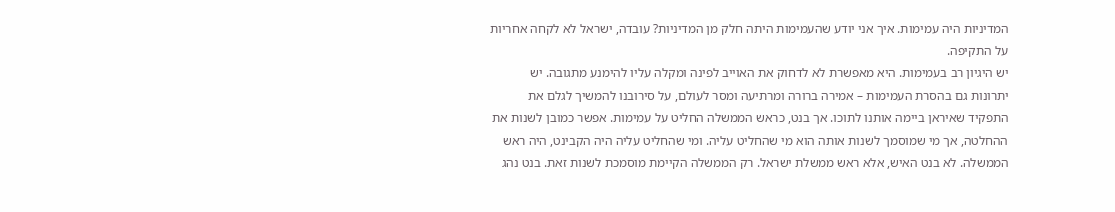המדיניות היה עמימות. איך אני יודע שהעמימות היתה חלק מן המדיניות? עובדה, ישראל לא לקחה אחריות על התקיפה.
יש היגיון רב בעמימות. היא מאפשרת לא לדחוק את האוייב לפינה ומקלה עליו להימנע מתגובה. יש יתרונות גם בהסרת העמימות – אמירה ברורה ומרתיעה ומסר לעולם, על סירובנו להמשיך לגלם את התפקיד שאיראן ביימה אותנו לתוכו. אך בנט, כראש הממשלה החליט על עמימות. אפשר כמובן לשנות את ההחלטה, אך מי שמוסמך לשנות אותה הוא מי שהחליט עליה. ומי שהחליט עליה היה הקבינט, היה ראש הממשלה. לא בנט האיש, אלא ראש ממשלת ישראל. רק הממשלה הקיימת מוסמכת לשנות זאת. בנט נהג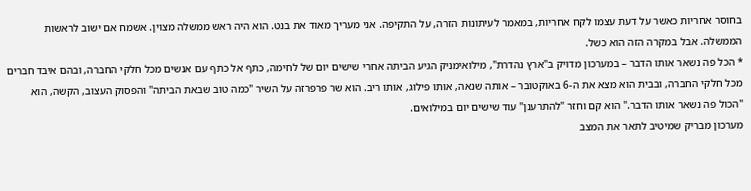בחוסר אחריות כאשר על דעת עצמו לקח אחריות, במאמר לעיתונות הזרה, על התקיפה. אני מעריך מאוד את בנט. הוא היה ראש ממשלה מצוין. אשמח אם ישוב לראשות הממשלה. אבל במקרה הזה הוא כשל.
* הכל פה נשאר אותו הדבר – במערכון מדויק ב"ארץ נהדרת", מילואימניק הגיע הביתה אחרי שישים יום של לחימה, כתף אל כתף עם אנשים מכל חלקי החברה, ובהם איבד חברים מכל חלקי החברה, ובבית הוא מצא את ה-6 באוקטובר – אותה שנאה, אותו פילוג, אותו ריב. הוא שר פרפרזה על השיר "כמה טוב שבאת הביתה" והפסוק העצוב, הקשה, הוא "הכול פה נשאר אותו הדבר." הוא קם וחזר "להתרענן" עוד שישים יום במילואים.
מערכון מבריק שמיטיב לתאר את המצב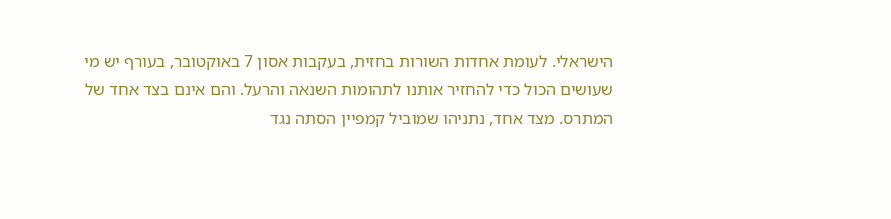הישראלי. לעומת אחדות השורות בחזית, בעקבות אסון 7 באוקטובר, בעורף יש מי שעושים הכול כדי להחזיר אותנו לתהומות השנאה והרעל. והם אינם בצד אחד של המתרס. מצד אחד, נתניהו שמוביל קמפיין הסתה נגד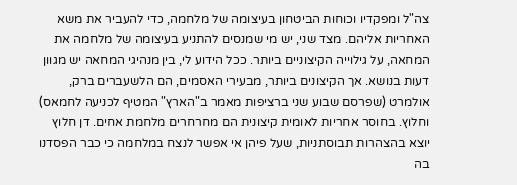צה"ל ומפקדיו וכוחות הביטחון בעיצומה של מלחמה, כדי להעביר את משא האחריות אליהם. מצד שני, יש מי שמנסים להתניע בעיצומה של מלחמה את המחאה, על גילוייה הקיצוניים ביותר. ככל הידוע לי, בין מנהיגי המחאה יש מגוון דעות בנושא. אך הקיצונים ביותר, מבעירי האסמים, הם הלשעברים ברק, אולמרט (שפרסם שבוע שני ברציפות מאמר ב"הארץ" המטיף לכניעה לחמאס) וחלוץ. בחוסר אחריות לאומית קיצונית הם מחרחרים מלחמת אחים. דן חלוץ יוצא בהצהרות תבוסתניות, שעל פיהן אי אפשר לנצח במלחמה כי כבר הפסדנו בה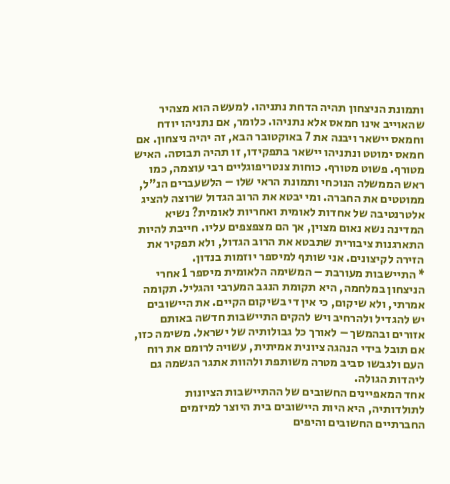ותמונת הניצחון תהיה הדחת נתניהו. למעשה הוא מצהיר שהאוייב אינו חמאס אלא נתניהו. כלומר, אם נתניהו יודח וחמאס יישאר ויבנה את 7 באוקטובר הבא, זה יהיה ניצחון. אם חמאס ימוטט ונתניהו יישאר בתפקידו, זו תהיה תבוסה. האיש מטורף. פשוט מטורף. כוחות צנטריפוגליים רבי עוצמה, כמו ראש הממשלה הנוכחי ותמונת הראי שלו – הלשעברים הנ"ל, ממוטטים את החברה. ומי יבטא את הרוב הגדול שרוצה להציג אלטרנטיבה של אחדות לאומית ואחריות לאומית? נשיא המדינה נשא נאום מצוין, אך הם מצפצפים עליו. חייבת להיות התארגנות ציבורית שתבטא את הרוב הגדול, ולא תפקיר את הזירה לקיצונים. אני שותף למיספר יוזמות בנדון.
* התיישבות מעורבת – המשימה הלאומית מיספר 1 אחרי הניצחון במלחמה, היא תקומת הנגב המערבי והגליל. תקומה אמרתי, ולא שיקום, כי אין די בשיקום הקיים. את היישובים יש להגדיל ולהרחיב ויש להקים התיישבות חדשה באותם אזורים ובהמשך – לאורך כל גבולותיה של ישראל. משימה כזו, אם תובל בידי הנהגה ציונית אמיתית, עשויה לרומם את רוח העם ולגבשו סביב מטרה משותפת ולהוות אתגר הגשמה גם ליהדות הגולה.
אחד המאפיינים החשובים של ההתיישבות הציונות לתולדותיה, היא היות היישובים בית היוצר למיזמים החברתיים החשובים והיפים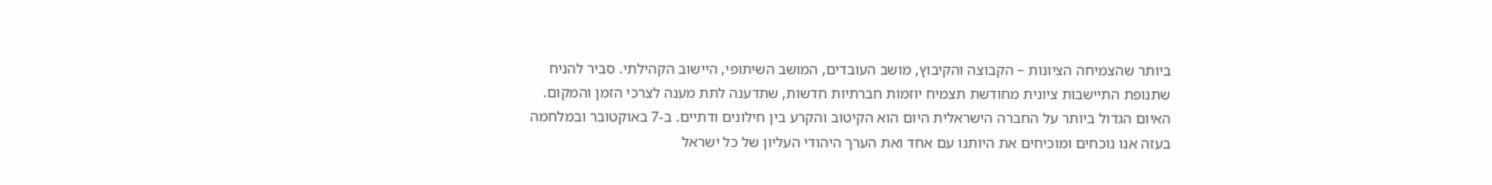ביותר שהצמיחה הציונות – הקבוצה והקיבוץ, מושב העובדים, המושב השיתופי, היישוב הקהילתי. סביר להניח שתנופת התיישבות ציונית מחודשת תצמיח יוזמות חברתיות חדשות, שתדענה לתת מענה לצרכי הזמן והמקום.
האיום הגדול ביותר על החברה הישראלית היום הוא הקיטוב והקרע בין חילונים ודתיים. ב-7 באוקטובר ובמלחמה בעזה אנו נוכחים ומוכיחים את היותנו עם אחד ואת הערך היהודי העליון של כל ישראל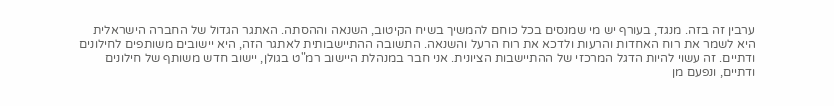ערבין זה בזה. מנגד, בעורף יש מי שמנסים בכל כוחם להמשיך בשיח הקיטוב, השנאה וההסתה. האתגר הגדול של החברה הישראלית היא לשמר את רוח האחדות והרעות ולדכא את רוח הרעל והשנאה. התשובה ההתיישבותית לאתגר הזה, היא יישובים משותפים לחילונים ודתיים. זה עשוי להיות הדגל המרכזי של ההתיישבות הציונית. אני חבר במנהלת היישוב רמ"ט בגולן, יישוב חדש משותף של חילונים ודתיים, ונפעם מן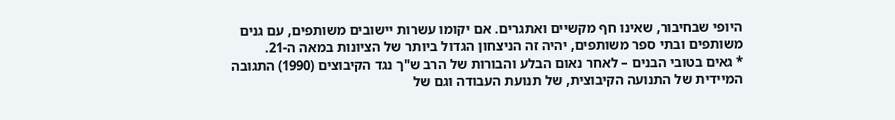היופי שבחיבור, שאינו חף מקשיים ואתגרים. אם יקומו עשרות יישובים משותפים, עם גנים משותפים ובתי ספר משותפים, יהיה זה הניצחון הגדול ביותר של הציונות במאה ה-21.
* גאים בטובי הבנים – לאחר נאום הבלע והבורות של הרב ש"ך נגד הקיבוצים (1990) התגובה המיידית של התנועה הקיבוצית, של תנועת העבודה וגם של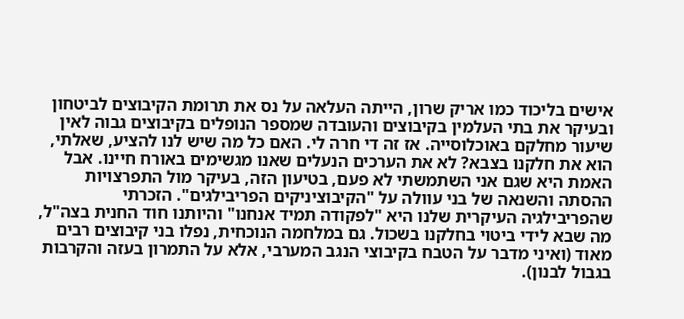אישים בליכוד כמו אריק שרון, הייתה העלאה על נס את תרומת הקיבוצים לביטחון ובעיקר את בתי העלמין בקיבוצים והעובדה שמספר הנופלים בקיבוצים גבוה לאין שיעור מחלקם באוכלוסייה. אז זה די חרה לי. האם כל מה שיש לנו להציע, שאלתי, הוא את חלקנו בצבא? לא את הערכים הנעלים שאנו מגשימים באורח חיינו. אבל האמת היא שגם אני השתמשתי לא פעם, בטיעון הזה, בעיקר מול התפרצויות ההסתה והשנאה של בני עוולה על "הקיבוציניקים הפריבילגים". הזכרתי שהפריבילגיה העיקרית שלנו היא "לפקודה תמיד אנחנו" והיותנו חוד החנית בצה"ל, מה שבא לידי ביטוי בחלקנו בשכול. גם במלחמה הנוכחית, נפלו בני קיבוצים רבים מאוד (ואיני מדבר על הטבח בקיבוצי הנגב המערבי, אלא על התמרון בעזה והקרבות בגבול לבנון).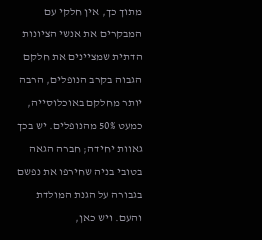מתוך כך, אין חלקי עם המבקרים את אנשי הציונות הדתית שמציינים את חלקם הגבוה בקרב הנופלים, הרבה יותר מחלקם באוכלוסייה, כמעט 50% מהנופלים. יש בכך גאוות יחידה; חברה הגאה בטובי בניה שחירפו את נפשם בגבורה על הגנת המולדת והעם. ויש כאן,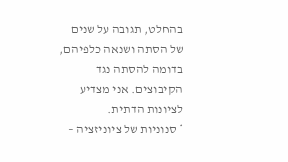בהחלט, תגובה על שנים של הסתה ושנאה כלפיהם, בדומה להסתה נגד הקיבוצים. אני מצדיע לציונות הדתית.
* סנוניות של ציוניזציה –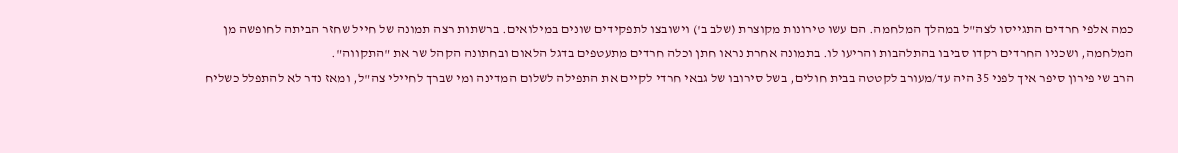כמה אלפי חרדים התגייסו לצה"ל במהלך המלחמה. הם עשו טירונות מקוצרת (שלב ב') וישובצו לתפקידים שונים במילואים. ברשתות רצה תמונה של חייל שחזר הביתה לחופשה מן המלחמה, ושכניו החרדים רקדו סביבו בהתלהבות והריעו לו. בתמונה אחרת נראו חתן וכלה חרדים מתעטפים בדגל הלאום ובחתונה הקהל שר את "התקווה".
הרב שי פירון סיפר איך לפני 35 היה עד/מעורב לקטטה בבית חולים, בשל סירובו של גבאי חרדי לקיים את התפילה לשלום המדינה ומי שברך לחיילי צה"ל, ומאז נדר לא להתפלל כשליח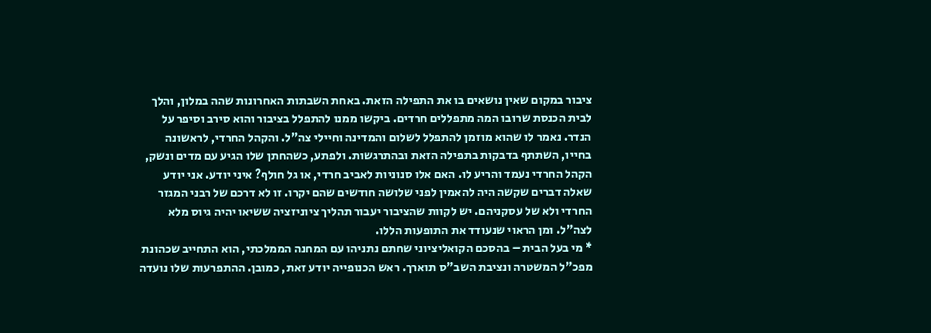ציבור במקום שאין נושאים בו את התפילה הזאת. באחת השבתות האחרונות שהה במלון, והלך לבית הכנסת שרובו המה מתפללים חרדים. ביקשו ממנו להתפלל בציבור והוא סירב וסיפר על הנדר. נאמר לו שהוא מוזמן להתפלל לשלום והמדינה וחיילי צה"ל. והקהל החרדי, לראשונה בחייו, השתתף בדבקות בתפילה הזאת ובהתרגשות. ולפתע, כשהחתן שלו הגיע עם מדים ונשק, הקהל החרדי נעמד והריע לו. האם אלו סנוניות לאביב חרדי, או גל חולף? איני יודע. אני יודע שאלה דברים שקשה היה להאמין לפני שלושה חודשים שהם יקרו. זו לא דרכם של רבני המגזר החרדי ולא של עסקניהם. יש לקוות שהציבור יעבור תהליך ציוניזציה ששיאו יהיה גיוס מלא לצה"ל. ומן הראוי שנעודד את התופעות הללו.
* מי בעל הבית – בהסכם הקואליציוני שחתם נתניהו עם המחנה הממלכתי, הוא התחייב שכהונת מפכ"ל המשטרה ונציבת השב"ס תוארך. ראש הכנופייה יודע זאת, כמובן. ההתפרעות שלו נועדה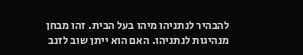להבהיר לנתניהו מיהו בעל הבית. זהו מבחן מנהיגות לנתניהו. האם הוא ייתן שוב לזנב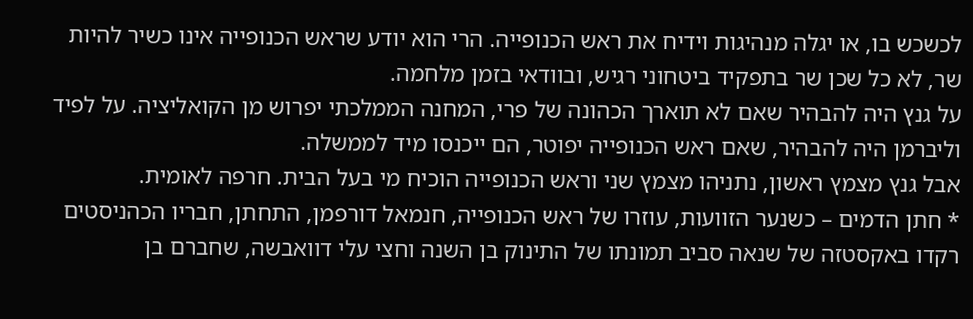לכשכש בו, או יגלה מנהיגות וידיח את ראש הכנופייה. הרי הוא יודע שראש הכנופייה אינו כשיר להיות שר, לא כל שכן שר בתפקיד ביטחוני רגיש, ובוודאי בזמן מלחמה.
על גנץ היה להבהיר שאם לא תוארך הכהונה של פרי, המחנה הממלכתי יפרוש מן הקואליציה. על לפיד וליברמן היה להבהיר, שאם ראש הכנופייה יפוטר, הם ייכנסו מיד לממשלה.
אבל גנץ מצמץ ראשון, נתניהו מצמץ שני וראש הכנופייה הוכיח מי בעל הבית. חרפה לאומית.
* חתן הדמים – כשנער הזוועות, עוזרו של ראש הכנופייה, חנמאל דורפמן, התחתן, חבריו הכהניסטים רקדו באקסטזה של שנאה סביב תמונתו של התינוק בן השנה וחצי עלי דוואבשה, שחברם בן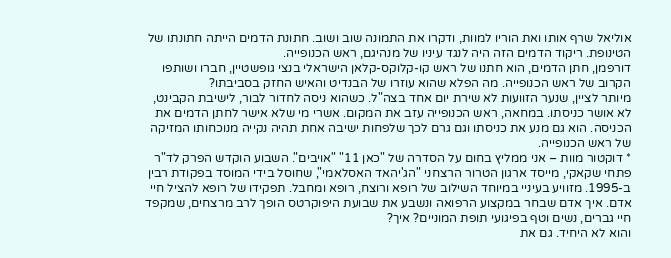אוליאל שרף אותו ואת הוריו למוות, ודקרו את התמונה שוב ושוב. חתונת הדמים הייתה חתונתו של הטינופת. ריקוד הדמים הזה היה לנגד עיניו של מנהיגם, ראש הכנופייה.
דורפמן, חתן הדמים, הוא חתנו של ראש קו-קלוקס-קלאן הישראלי בנצי גופשטיין, חברו ושותפו הקרוב של ראש הכנופייה. מה הפלא שהוא עוזרו של הבנדיט והאיש החזק בסביבתו?
מיותר לציין, שנער הזוועות לא שירת יום אחד בצה"ל. כשהוא ניסה לחדור לבור, לישיבת הקבינט, לא אושר כניסתו. במחאה, ראש הכנופייה עזב את המקום. אשרי מי שלא אישר לחתן הדמים את הכניסה. הוא גם מנע את כניסתו וגם גרם לכך שלפחות ישיבה אחת תהיה נקייה מנוכחותו המזיקה של ראש הכנופייה.
* דוקטור מוות – אני ממליץ בחום על הסדרה של "כאן 11" "אויבים". השבוע הוקדש הפרק לד"ר פתחי שקאקי, מייסד ארגון הטרור הרצחני "הג'יהאד האסלאמי", שחוסל בידי המוסד בפקודת רבין ב-1995. מזוויע בעיניי במיוחד השילוב של רופא ורוצח, רופא ומחבל. תפקידו של רופא להציל חיי אדם. איך אדם שבחר במקצוע הרפואה ונשבע את שבועת היפוקרטס הופך לרב מרצחים, שמקפד חיי גברים, נשים וטף בפיגועי תופת המוניים? איך?
והוא לא היחיד. גם את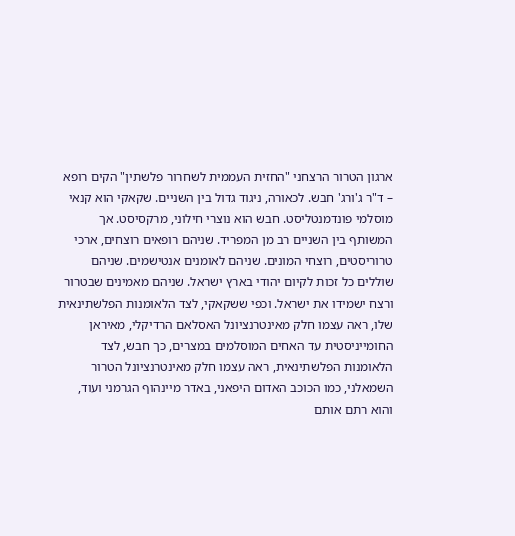ארגון הטרור הרצחני "החזית העממית לשחרור פלשתין" הקים רופא – ד"ר ג'ורג' חבש. לכאורה, ניגוד גדול בין השניים. שקאקי הוא קנאי מוסלמי פונדמנטליסט. חבש הוא נוצרי חילוני, מרקסיסט. אך המשותף בין השניים רב מן המפריד. שניהם רופאים רוצחים, ארכי טרוריסטים, רוצחי המונים. שניהם לאומנים אנטישמים. שניהם שוללים כל זכות לקיום יהודי בארץ ישראל. שניהם מאמינים שבטרור ורצח ישמידו את ישראל. וכפי ששקאקי, לצד הלאומנות הפלשתינאית שלו, ראה עצמו חלק מאינטרנציונל האסלאם הרדיקלי, מאיראן החומייניסטית עד האחים המוסלמים במצרים, כך חבש, לצד הלאומנות הפלשתינאית, ראה עצמו חלק מאינטרנציונל הטרור השמאלני, כמו הכוכב האדום היפאני, באדר מיינהוף הגרמני ועוד, והוא רתם אותם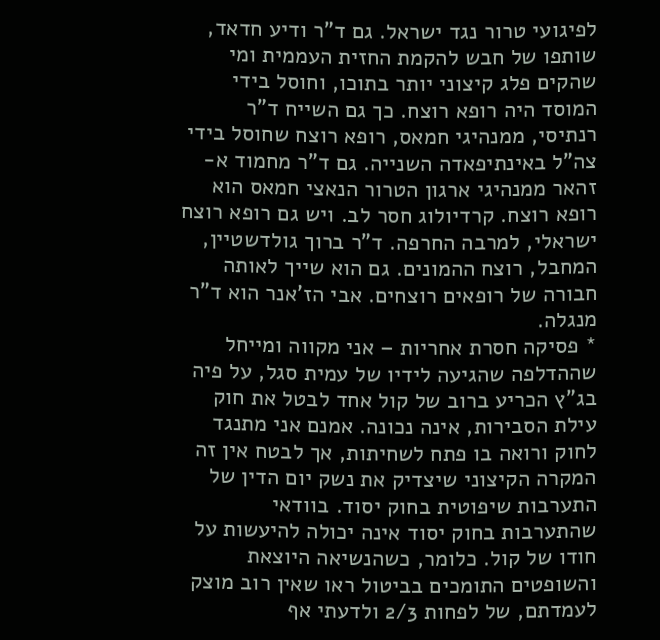לפיגועי טרור נגד ישראל. גם ד"ר ודיע חדאד, שותפו של חבש להקמת החזית העממית ומי שהקים פלג קיצוני יותר בתוכו, וחוסל בידי המוסד היה רופא רוצח. כך גם השייח ד"ר רנתיסי, ממנהיגי חמאס, רופא רוצח שחוסל בידי צה"ל באינתיפאדה השנייה. גם ד"ר מחמוד א-זהאר ממנהיגי ארגון הטרור הנאצי חמאס הוא רופא רוצח. קרדיולוג חסר לב. ויש גם רופא רוצח ישראלי, למרבה החרפה. ד"ר ברוך גולדשטיין, המחבל, רוצח ההמונים. גם הוא שייך לאותה חבורה של רופאים רוצחים. אבי הז'אנר הוא ד"ר מנגלה.
* פסיקה חסרת אחריות – אני מקווה ומייחל שההדלפה שהגיעה לידיו של עמית סגל, על פיה בג"ץ הכריע ברוב של קול אחד לבטל את חוק עילת הסבירות, אינה נכונה. אמנם אני מתנגד לחוק ורואה בו פתח לשחיתות, אך לבטח אין זה המקרה הקיצוני שיצדיק את נשק יום הדין של התערבות שיפוטית בחוק יסוד. בוודאי שהתערבות בחוק יסוד אינה יכולה להיעשות על חודו של קול. כלומר, כשהנשיאה היוצאת והשופטים התומכים בביטול ראו שאין רוב מוצק לעמדתם, של לפחות 2/3 ולדעתי אף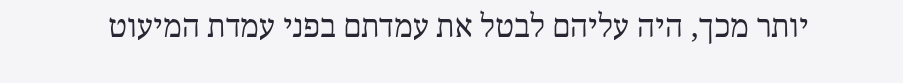יותר מכך, היה עליהם לבטל את עמדתם בפני עמדת המיעוט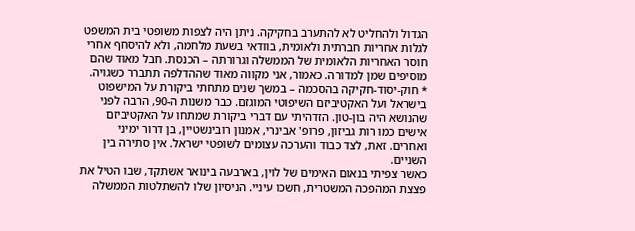הגדול ולהחליט לא להתערב בחקיקה. ניתן היה לצפות משופטי בית המשפט לגלות אחריות חברתית ולאומית, בוודאי בשעת מלחמה, ולא להיסחף אחרי חוסר האחריות הלאומית של הממשלה וגרורתה – הכנסת. חבל מאוד שהם מוסיפים שמן למדורה. כאמור, אני מקווה מאוד שההדלפה תתברר כשגויה.
* חוק-יסוד-חקיקה בהסכמה – במשך שנים מתחתי ביקורת על המישפוט בישראל ועל האקטיביזם השיפוטי המוגזם. כבר משנות ה-90, הרבה לפני שהנושא היה בון-טון. הזדהיתי עם דברי ביקורת שמתחו על האקטיביזם אישים כמו רות גביזון, פרופ' אבינרי, אמנון רובינשטיין, בן דרור ימיני ואחרים. זאת, לצד כבוד והערכה עצומים לשופטי ישראל. אין סתירה בין השניים.
כאשר צפיתי בנאום האימים של לוין, בארבעה בינואר אשתקד, שבו הטיל את פצצת המהפכה המשטרית, חשכו עיניי. הניסיון שלו להשתלטות הממשלה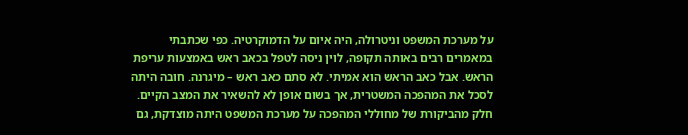על מערכת המשפט וניטרולה, היה איום על הדמוקרטיה. כפי שכתבתי במאמרים רבים באותה תקופה, לוין ניסה לטפל בכאב ראש באמצעות עריפת הראש. אבל כאב הראש הוא אמיתי. לא סתם כאב ראש – מיגרנה. חובה היתה לסכל את המהפכה המשטרית, אך בשום אופן לא להשאיר את המצב הקיים. חלק מהביקורת של מחוללי המהפכה על מערכת המשפט היתה מוצדקת, גם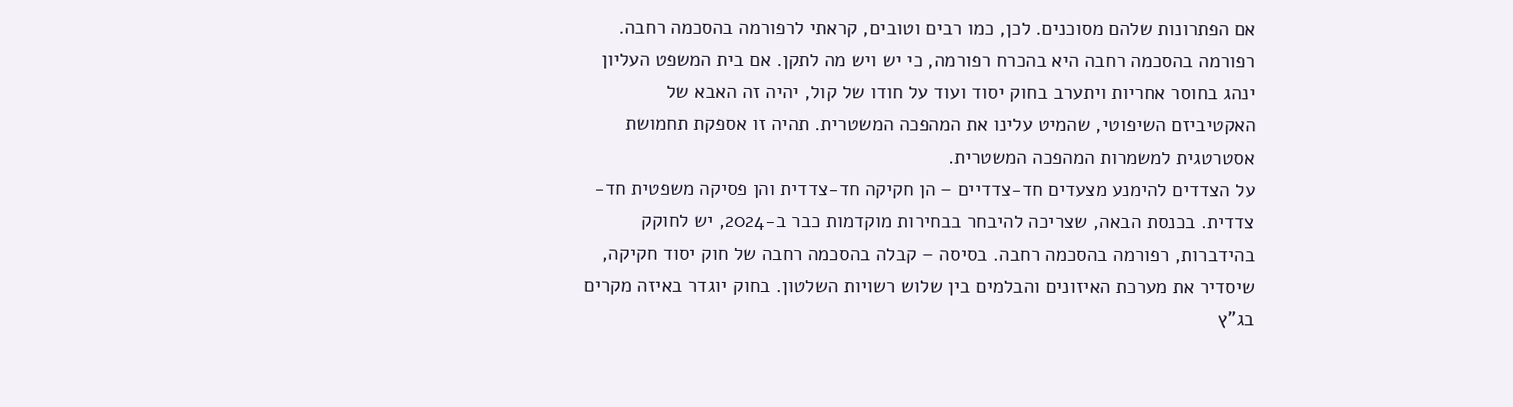אם הפתרונות שלהם מסוכנים. לכן, כמו רבים וטובים, קראתי לרפורמה בהסכמה רחבה. רפורמה בהסכמה רחבה היא בהכרח רפורמה, כי יש ויש מה לתקן. אם בית המשפט העליון ינהג בחוסר אחריות ויתערב בחוק יסוד ועוד על חודו של קול, יהיה זה האבא של האקטיביזם השיפוטי, שהמיט עלינו את המהפכה המשטרית. תהיה זו אספקת תחמושת אסטרטגית למשמרות המהפכה המשטרית.
על הצדדים להימנע מצעדים חד-צדדיים – הן חקיקה חד-צדדית והן פסיקה משפטית חד-צדדית. בכנסת הבאה, שצריכה להיבחר בבחירות מוקדמות כבר ב-2024, יש לחוקק בהידברות, רפורמה בהסכמה רחבה. בסיסה – קבלה בהסכמה רחבה של חוק יסוד חקיקה, שיסדיר את מערכת האיזונים והבלמים בין שלוש רשויות השלטון. בחוק יוגדר באיזה מקרים בג"ץ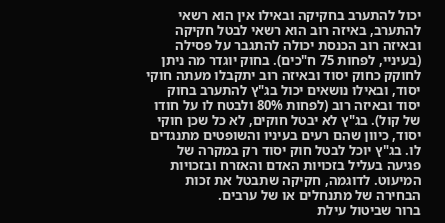יכול להתערב בחקיקה ובאילו אין הוא רשאי להתערב, באיזה רוב הוא רשאי לבטל חקיקה ובאיזה רוב הכנסת יכולה להתגבר על פסילה (בעיניי, לפחות 75 ח"כים). בחוק יוגדר מה ניתן לחוקק כחוק יסוד ובאיזה רוב יתקבלו מעתה חוקי יסוד, ובאילו נושאים יכול בג"ץ להתערב בחוק יסוד ובאיזה רוב (לפחות 80% ולבטח לו על חודו של קול). בג"ץ לא יבטל חוקים, לא כל שכן חוקי יסוד, כיוון שהם רעים בעיניו והשופטים מתנגדים לו. בג"ץ יוכל לבטל חוק יסוד רק במקרה של פגיעה בעליל בזכויות האדם והאזרח ובזכויות המיעוט. לדוגמה, חקיקה שתבטל את זכות הבחירה של מתנחלים או של ערבים.
ברור שביטול עילת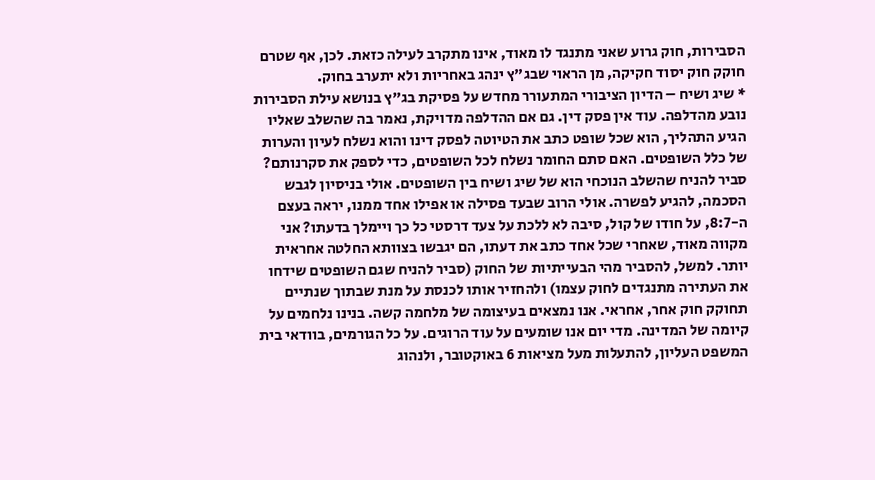הסבירות, חוק גרוע שאני מתנגד לו מאוד, אינו מתקרב לעילה כזאת. לכן, אף שטרם חוקק חוק יסוד חקיקה, מן הראוי שבג"ץ ינהג באחריות ולא יתערב בחוק.
* שיג ושיח – הדיון הציבורי המתעורר מחדש על פסיקת בג"ץ בנושא עילת הסבירות נובע מהדלפה. עוד אין פסק דין. גם אם ההדלפה מדויקת, נאמר בה שהשלב שאליו הגיע התהליך, הוא שכל שופט כתב את הטיוטה לפסק דינו והוא נשלח לעיון והערות של כלל השופטים. האם סתם החומר נשלח לכל השופטים, כדי לספק את סקרנותם? סביר להניח שהשלב הנוכחי הוא של שיג ושיח בין השופטים. אולי בניסיון לגבש הסכמה, להגיע לפשרה. אולי הרוב שבעד פסילה או אפילו אחד ממנו, יראה בעצם ה-8:7, על חודו של קול, סיבה לא ללכת על צעד דרסטי כל כך ויימלך בדעתו? אני מקווה מאוד, שאחרי שכל אחד כתב את דעתו, הם יגבשו בצוותא החלטה אחראית יותר. למשל, להסביר מהי הבעייתיות של החוק (סביר להניח שגם השופטים שידחו את העתירה מתנגדים לחוק עצמו) ולהחזיר אותו לכנסת על מנת שבתוך שנתיים תחוקק חוק אחר, אחראי. אנו נמצאים בעיצומה של מלחמה קשה. בנינו נלחמים על קיומה של המדינה. מדי יום אנו שומעים על עוד הרוגים. על כל הגורמים, בוודאי בית המשפט העליון, להתעלות מעל מציאות 6 באוקטובר, ולנהוג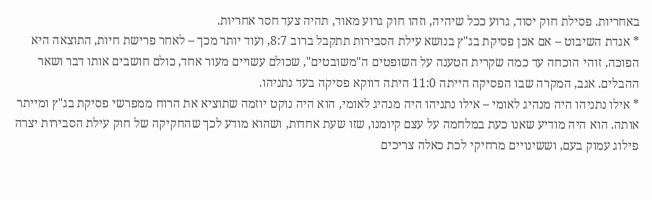באחריות. פסילת חוק יסוד, גרוע ככל שיהיה, וזהו חוק גרוע מאוד, תהיה צעד חסר אחריות.
* אגדת השיבוט – אם אכן פסיקת בג"ץ בנושא עילת הסבירות תתקבל ברוב 8:7, ועוד יותר מכך – לאחר פרישת חיות, התוצאה היא הפוכה, זוהי הוכחה עד כמה שקרית הטענה על השופטים ה"משובטים", שכולם עשויים מעור אחד, כולם חושבים אותו דבר ושאר ההבלים. אגב, המקרה שבו הפסיקה הייתה 11:0 היתה דווקא פסיקה בעד נתניהו.
* אילו נתניהו היה מנהיג לאומי – אילו נתניהו היה מנהיג לאומי, הוא היה נוקט יוזמה שתוציא את הרוח ממפרשי פסיקת בג"ץ ומייתר אותה. הוא היה מודיע שאנו כעת במלחמה על עצם קיומנו, שזו שעת אחדות, ושהוא מודע לכך שהחקיקה של חוק עילת הסבירות יצרה פילוג עמוק בעם, וששינויים מרחיקי לכת כאלה צריכים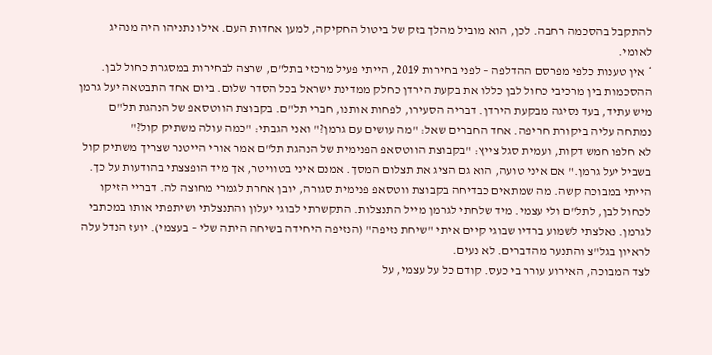להתקבל בהסכמה רחבה. לכן, הוא מוביל מהלך בזק של ביטול החקיקה, למען אחדות העם. אילו נתניהו היה מנהיג לאומי.
* אין טענות כלפי מפרסם ההדלפה – לפני בחירות 2019, הייתי פעיל מרכזי בתל"ם, שרצה לבחירות במסגרת כחול לבן. ההסכמות בין מרכיבי כחול לבן כללו את בקעת הירדן כחלק ממדינת ישראל בכל הסדר שלום. ביום אחד התבטאה יעל גרמן מיש עתיד, בעד נסיגה מבקעת הירדן. דבריה הסעירו, לפחות אותנו, חברי תל"ם. בקבוצת הווטסאפ של הנהגת תל"ם נמתחה עליה ביקורת חריפה. אחד החברים שאל: "מה עושים עם גרמן?" ואני הגבתי: "כמה עולה משתיק קול?"
לא חלפו חמש דקות, ועמית סגל צייץ: "בקבוצת הווטסאפ הפנימית של הנהגת תל"ם אמר אורי הייטנר שצריך משתיק קול בשביל יעל גרמן." אם איני טועה, הוא גם הציג את תצלום המסך. אמנם איני בטוויטר, אך מיד הופצצתי בהודעות על כך. הייתי במבוכה קשה. מה שמתאים כבדיחה בקבוצת ווטסאפ פנימית סגורה, יובן אחרת לגמרי מחוצה לה. דבריי הזיקו לכחול לבן, לתל"ם ולי עצמי. מיד שלחתי לגרמן מייל התנצלות. התקשרתי לבוגי יעלון והתנצלתי ושיתפתי אותו במכתבי לגרמן. נאלצתי לשמוע ברדיו שבוגי קיים איתי "שיחת נזיפה" (הנזיפה היחידה בשיחה היתה שלי – בעצמי). יועז הנדל עלה לראיון בגל"צ והתנער מהדברים. לא נעים.
לצד המבוכה, האירוע עורר בי כעס. קודם כל על עצמי, על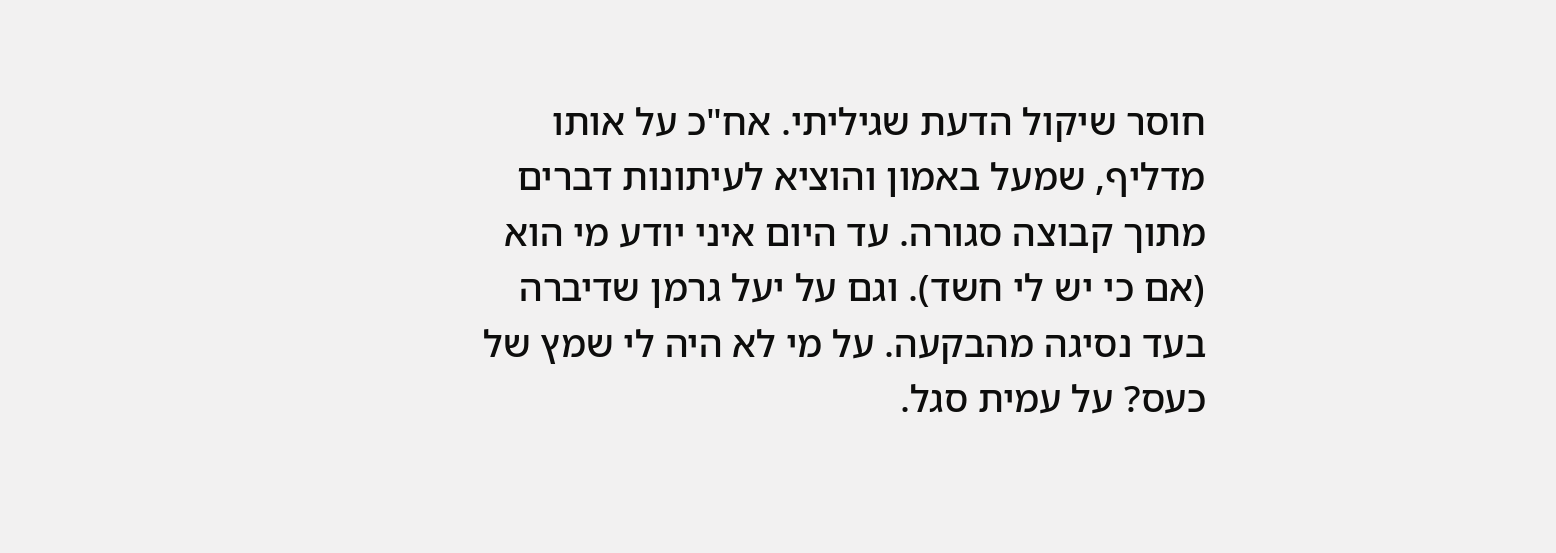חוסר שיקול הדעת שגיליתי. אח"כ על אותו מדליף, שמעל באמון והוציא לעיתונות דברים מתוך קבוצה סגורה. עד היום איני יודע מי הוא (אם כי יש לי חשד). וגם על יעל גרמן שדיברה בעד נסיגה מהבקעה. על מי לא היה לי שמץ של כעס? על עמית סגל.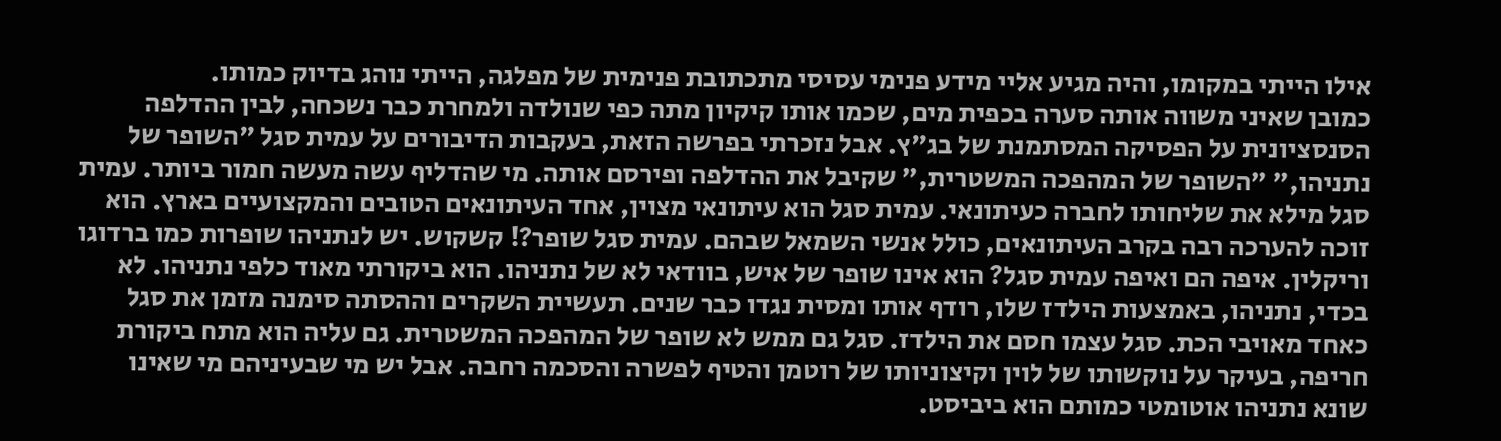אילו הייתי במקומו, והיה מגיע אליי מידע פנימי עסיסי מתכתובת פנימית של מפלגה, הייתי נוהג בדיוק כמותו.
כמובן שאיני משווה אותה סערה בכפית מים, שכמו אותו קיקיון מתה כפי שנולדה ולמחרת כבר נשכחה, לבין ההדלפה הסנסציונית על הפסיקה המסתמנת של בג"ץ. אבל נזכרתי בפרשה הזאת, בעקבות הדיבורים על עמית סגל "השופר של נתניהו," "השופר של המהפכה המשטרית," שקיבל את ההדלפה ופירסם אותה. מי שהדליף עשה מעשה חמור ביותר. עמית סגל מילא את שליחותו לחברה כעיתונאי. עמית סגל הוא עיתונאי מצוין, אחד העיתונאים הטובים והמקצועיים בארץ. הוא זוכה להערכה רבה בקרב העיתונאים, כולל אנשי השמאל שבהם. עמית סגל שופר?! קשקוש. יש לנתניהו שופרות כמו ברדוגו וריקלין. איפה הם ואיפה עמית סגל? הוא אינו שופר של איש, בוודאי לא של נתניהו. הוא ביקורתי מאוד כלפי נתניהו. לא בכדי, נתניהו, באמצעות הילדז שלו, רודף אותו ומסית נגדו כבר שנים. תעשיית השקרים וההסתה סימנה מזמן את סגל כאחד מאויבי הכת. סגל עצמו חסם את הילדז. סגל גם ממש לא שופר של המהפכה המשטרית. גם עליה הוא מתח ביקורת חריפה, בעיקר על נוקשותו של לוין וקיצוניותו של רוטמן והטיף לפשרה והסכמה רחבה. אבל יש מי שבעיניהם מי שאינו שונא נתניהו אוטומטי כמותם הוא ביביסט.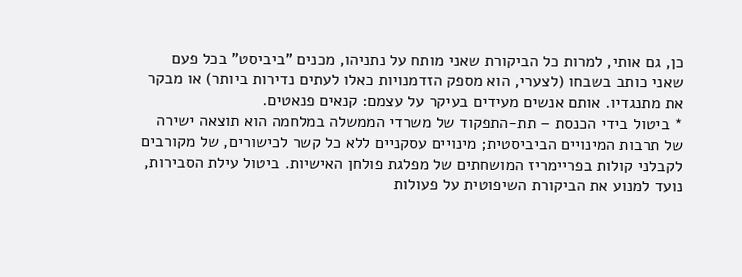כן, גם אותי, למרות כל הביקורת שאני מותח על נתניהו, מכנים "ביביסט" בכל פעם שאני כותב בשבחו (לצערי, הוא מספק הזדמנויות כאלו לעתים נדירות ביותר) או מבקר את מתנגדיו. אותם אנשים מעידים בעיקר על עצמם: קנאים פנאטים.
* ביטול בידי הכנסת – תת-התפקוד של משרדי הממשלה במלחמה הוא תוצאה ישירה של תרבות המינויים הביביסטית; מינויים עסקניים ללא כל קשר לכישורים, של מקורבים לקבלני קולות בפריימריז המושחתים של מפלגת פולחן האישיות. ביטול עילת הסבירות, נועד למנוע את הביקורת השיפוטית על פעולות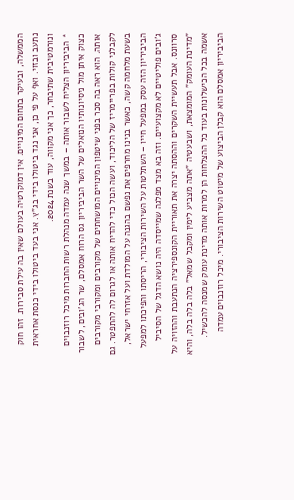הממשלה, ובעיקר בתחום המינויים. אין דמוקרטיה בעולם שאין בה עילת סבירות. זהו חוק נתעב ובזוי. ואף על פי כן, אני נגד ביטולו בידי בג"ץ. אני בעד ביטולו בידי כנסת אחראית ונורמטיבית שתיבחר, כך אני מקווה, עוד בשנת 2024.
* הביביריון הצליח לשבור אותה – במשך שנה עמדה מנהלת רשות החברות מיכל רוזנבוים כצוק איתן מול ניסיונותיו הנואלים של השר הביביריון גס הרוח אמסלם, שר הג'ובים, לשבור אותה. הוא ראה בה סכר בפני שיטפון המינויים המושחתים של מקורבים ומקורבי מקורבים לקבלני קולות בפריימריז של הליכוד, ועשה הכול כדי להדיח אותה או לגרום לה להתפטר. גם בשעת מלחמה קשה, כאשר בנינו מחרפים את נפשם בהגנה על המולדת ועל אזרחי ישראל, הביביריון הזה עסק במפעל חייו – השתלטות על השירות הציבורי, הריסתו והפיכתו למפעל ג'ובים פוליטיים לא מקצועיים. וזה בא מצד מפלגה שמייסדה היה נושא הדגל של הסיביל סרוונס. אבל תעשיית השקרים וההסתה יצרה את תאוריית הקונספירציה הנתעבת וההזויה על "מדינת העומק" המומצאת, ושבעטיה "אתה מצביע לימין ומקבל שמאל" בלה בלה בלה, והיא אשמה בכל הכישלונות בעוד כל ההצלחות הן למרות אותה מדינת עומק שמנסה להכשיל. הביביריון אמסלם הוא קבלן הביצוע של מיטוט השירות הציבורי. מיכל רוזנבוים עמדה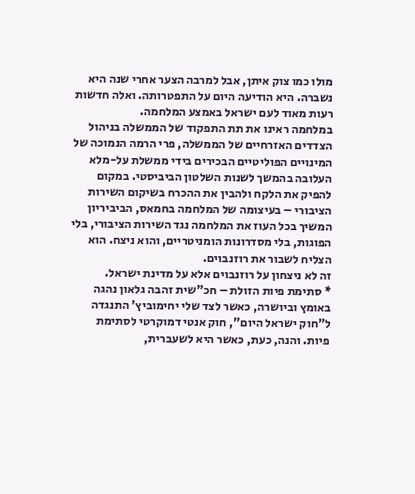מולו כמו צוק איתן, אבל למרבה הצער אחרי שנה היא נשברה. היא הודיעה היום על התפטרותה. ואלה חדשות רעות מאוד לעם ישראל באמצע המלחמה.
במלחמה ראינו את תת התפקוד של הממשלה בניהול הצדדים האזרחיים של הממשלה, פרי הרמה הנמוכה של המינויים הפוליטיים הבכירים בידי ממשלת על-מלא העלובה בהמשך לשנות השלטון הביביסטי. במקום להפיק את הלקח ולהבין את ההכרח בשיקום השירות הציבורי – בעיצומה של המלחמה בחמאס, הביביריון המשיך בכל העוז את המלחמה נגד השירות הציבורי, בלי הפוגות, בלי מסדרונות הומניטריים, והוא ניצח. הוא הצליח לשבור את רוזנבוים.
זה לא ניצחון על רוזנבוים אלא על מדינת ישראל.
* סתימת פיות הזולת – חכ"שית זהבה גלאון נהגה באומץ וביושרה, כאשר לצד שלי יחימוביץ' התנגדה ל"חוק ישראל היום", חוק אנטי דמוקרטי לסתימת פיות. והנה, כעת, כאשר היא לשעברית,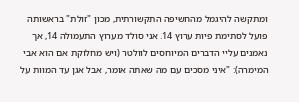ומתקשה להיגמל מהחשיפה התקשורתית, מכון "זולת" בראשותה פועל לסתימת פיות ערוץ 14. אני סולד מערוץ התעמולה 14, אך נאמנים עליי הדברים המיוחסים לוולטר (ויש מחלוקת אם הוא אבי המימרה): "איני מסכים עם מה שאתה אומר, אבל אגן עד המוות על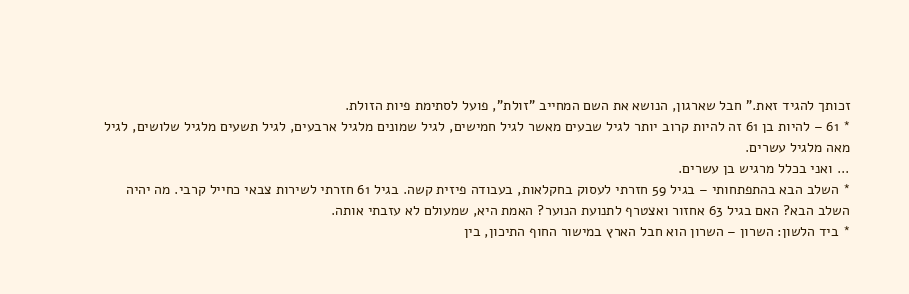זכותך להגיד זאת." חבל שארגון, הנושא את השם המחייב "זולת", פועל לסתימת פיות הזולת.
* 61 – להיות בן 61 זה להיות קרוב יותר לגיל שבעים מאשר לגיל חמישים, לגיל שמונים מלגיל ארבעים, לגיל תשעים מלגיל שלושים, לגיל מאה מלגיל עשרים.
... ואני בכלל מרגיש בן עשרים.
* השלב הבא בהתפתחותי – בגיל 59 חזרתי לעסוק בחקלאות, בעבודה פיזית קשה. בגיל 61 חזרתי לשירות צבאי כחייל קרבי. מה יהיה השלב הבא? האם בגיל 63 אחזור ואצטרף לתנועת הנוער? האמת היא, שמעולם לא עזבתי אותה.
* ביד הלשון: השרון – השרון הוא חבל הארץ במישור החוף התיכון, בין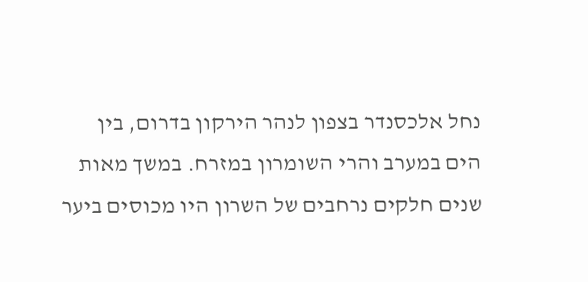נחל אלכסנדר בצפון לנהר הירקון בדרום, בין הים במערב והרי השומרון במזרח. במשך מאות שנים חלקים נרחבים של השרון היו מכוסים ביער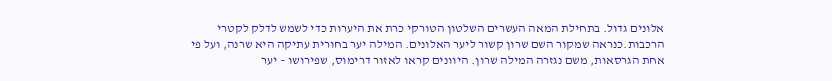אלונים גדול. בתחילת המאה העשרים השלטון הטורקי כרת את היערות כדי לשמש לדלק לקטרי הרכבות.כנראה שמקור השם שרון קשור ליער האלונים. המילה יער בחורית עתיקה היא שרנה, ועל פי אחת הגרסאות, משם נגזרה המילה שרון. היוונים קראו לאזור דרימוס, שפירושו – יער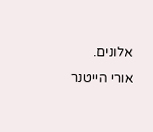אלונים.
אורי הייטנר